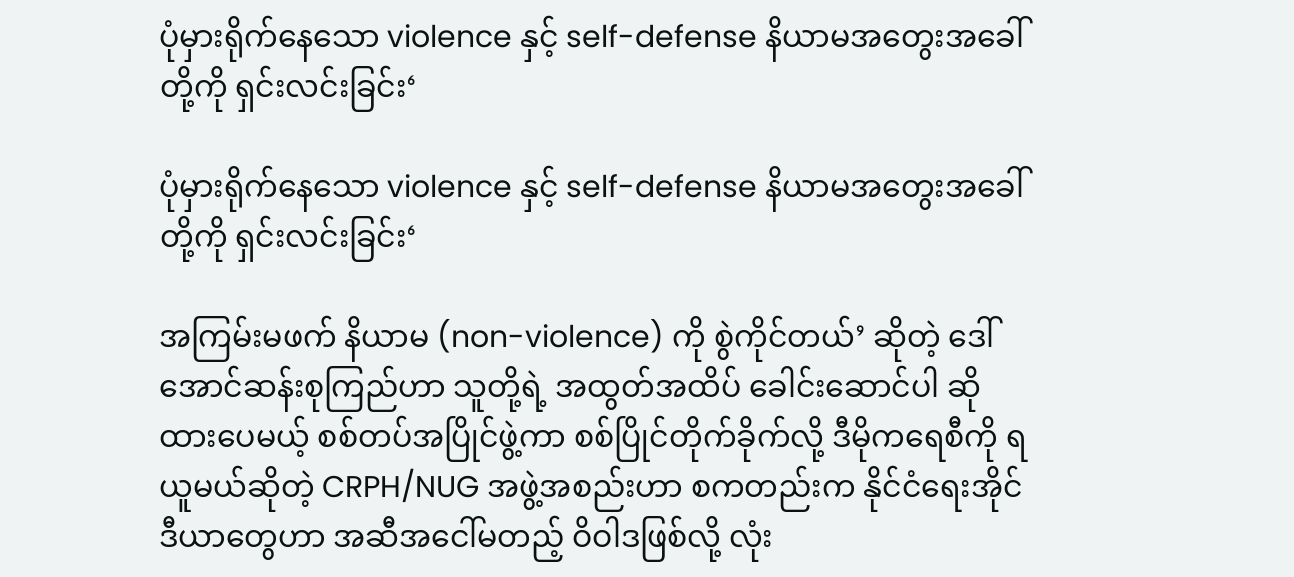ပုံမှားရိုက်နေသော violence နှင့် self-defense နိယာမအတွေးအခေါ် တို့ကို ရှင်းလင်းခြင်း‘

ပုံမှားရိုက်နေသော violence နှင့် self-defense နိယာမအတွေးအခေါ် တို့ကို ရှင်းလင်းခြင်း‘

အကြမ်းမဖက် နိယာမ (non-violence) ကို စွဲကိုင်တယ်’ ဆိုတဲ့ ဒေါ်အောင်ဆန်းစုကြည်ဟာ သူတို့ရဲ့ အထွတ်အထိပ် ခေါင်းဆောင်ပါ ဆိုထားပေမယ့် စစ်တပ်အပြိုင်ဖွဲ့ကာ စစ်ပြိုင်တိုက်ခိုက်လို့ ဒီမိုကရေစီကို ရယူမယ်ဆိုတဲ့ CRPH/NUG အဖွဲ့အစည်းဟာ စကတည်းက နိုင်ငံရေးအိုင်ဒီယာတွေဟာ အဆီအငေါ်မတည့် ဝိဝါဒဖြစ်လို့ လုံး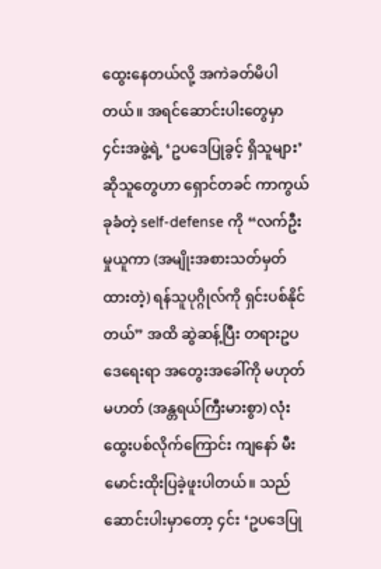ထွေးနေတယ်လို့ အကဲခတ်မိပါတယ်။ အရင်ဆောင်းပါးတွေမှာ ၄င်းအဖွဲ့ရဲ့ ‘ဥပဒေပြုခွင့် ရှိသူများ’ ဆိုသူတွေဟာ ရှောင်တခင် ကာကွယ်ခုခံတဲ့ self-defense ကို “လက်ဦးမှုယူကာ (အမျိုးအစားသတ်မှတ်ထားတဲ့) ရန်သူပုဂ္ဂိုလ်ကို ရှင်းပစ်နိုင်တယ်” အထိ ဆွဲဆန့်ပြီး တရားဥပဒေရေးရာ အတွေးအခေါ်ကို မဟုတ်မဟတ် (အန္တရယ်ကြီးမားစွာ) လုံးထွေးပစ်လိုက်ကြောင်း ကျနော် မီးမောင်းထိုးပြခဲ့ဖူးပါတယ်။ သည်ဆောင်းပါးမှာတော့ ၄င်း ‘ဥပဒေပြု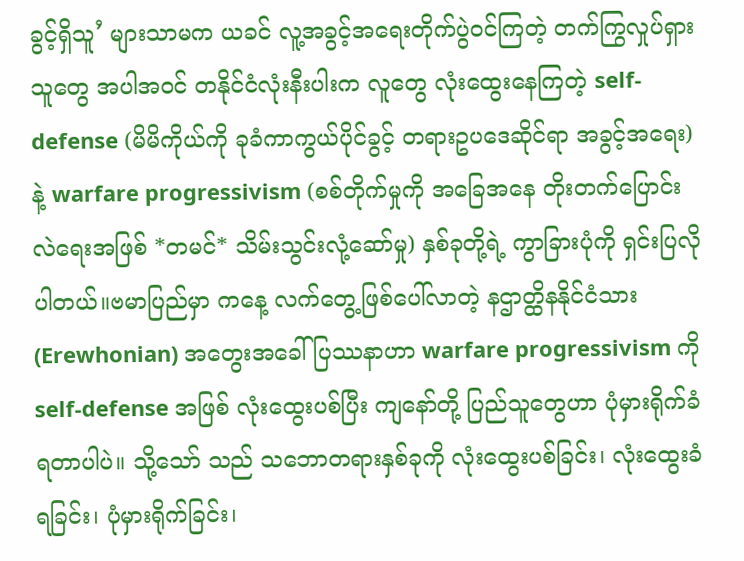ခွင့်ရှိသူ’ များသာမက ယခင် လူ့အခွင့်အရေးတိုက်ပွဲဝင်ကြတဲ့ တက်ကြွလှုပ်ရှားသူတွေ အပါအဝင် တနိုင်ငံလုံးနီးပါးက လူတွေ လုံးထွေးနေကြတဲ့ self-defense (မိမိကိုယ်ကို ခုခံကာကွယ်ပိုင်ခွင့် တရားဥပဒေဆိုင်ရာ အခွင့်အရေး) နဲ့ warfare progressivism (စစ်တိုက်မှုကို အခြေအနေ တိုးတက်ပြောင်းလဲရေးအဖြစ် *တမင်* သိမ်းသွင်းလုံ့ဆော်မှု) နှစ်ခုတို့ရဲ့ ကွာခြားပုံကို ရှင်းပြလိုပါတယ်။ဗမာပြည်မှာ ကနေ့ လက်တွေ့ဖြစ်ပေါ်လာတဲ့ နဌာတ္ထိနနိုင်ငံသား(Erewhonian) အတွေးအခေါ်ပြဿနာဟာ warfare progressivism ကို self-defense အဖြစ် လုံးထွေးပစ်ပြီး ကျနော်တို့ ပြည်သူတွေဟာ ပုံမှားရိုက်ခံရတာပါပဲ။ သို့သော် သည် သဘောတရားနှစ်ခုကို လုံးထွေးပစ်ခြင်း၊ လုံးထွေးခံရခြင်း၊ ပုံမှားရိုက်ခြင်း၊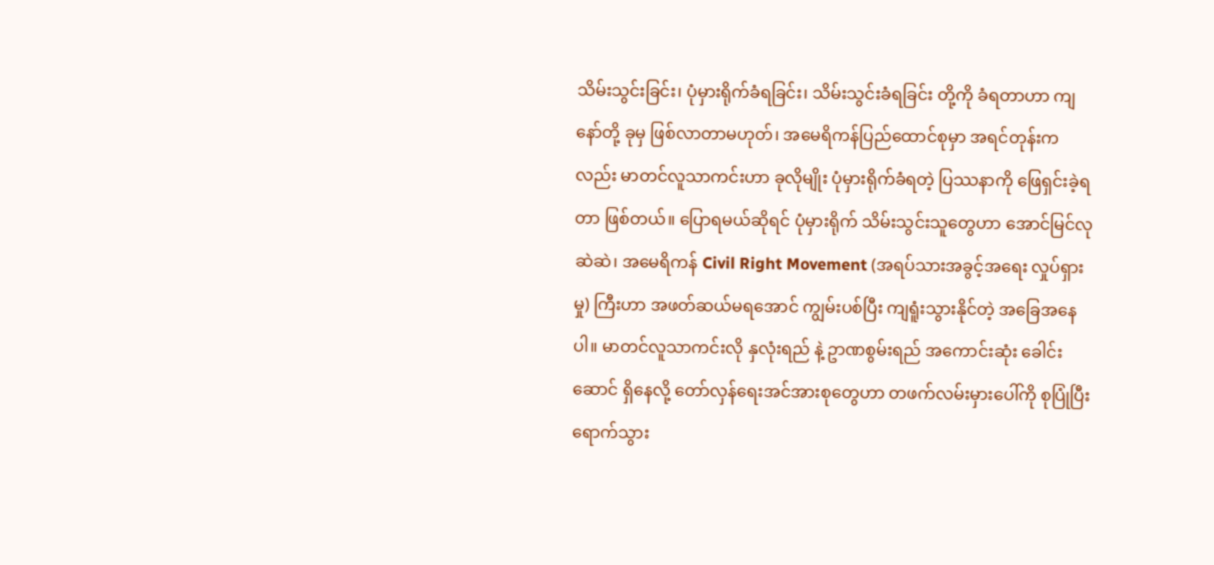သိမ်းသွင်းခြင်း၊ ပုံမှားရိုက်ခံရခြင်း၊ သိမ်းသွင်းခံရခြင်း တို့ကို ခံရတာဟာ ကျနော်တို့ ခုမှ ဖြစ်လာတာမဟုတ်၊ အမေရိကန်ပြည်ထောင်စုမှာ အရင်တုန်းကလည်း မာတင်လူသာကင်းဟာ ခုလိုမျိုး ပုံမှားရိုက်ခံရတဲ့ ပြဿနာကို ဖြေရှင်းခဲ့ရတာ ဖြစ်တယ်။ ပြောရမယ်ဆိုရင် ပုံမှားရိုက် သိမ်းသွင်းသူတွေဟာ အောင်မြင်လု ဆဲဆဲ၊ အမေရိကန် Civil Right Movement (အရပ်သားအခွင့်အရေး လှုပ်ရှားမှု) ကြီးဟာ အဖတ်ဆယ်မရအောင် ကျွမ်းပစ်ပြီး ကျရူံးသွားနိုင်တဲ့ အခြေအနေပါ။ မာတင်လူသာကင်းလို နှလုံးရည် နဲ့ ဥာဏစွမ်းရည် အကောင်းဆုံး ခေါင်းဆောင် ရှိနေလို့ တော်လှန်ရေးအင်အားစုတွေဟာ တဖက်လမ်းမှားပေါ်ကို စုပြုံပြီး ရောက်သွား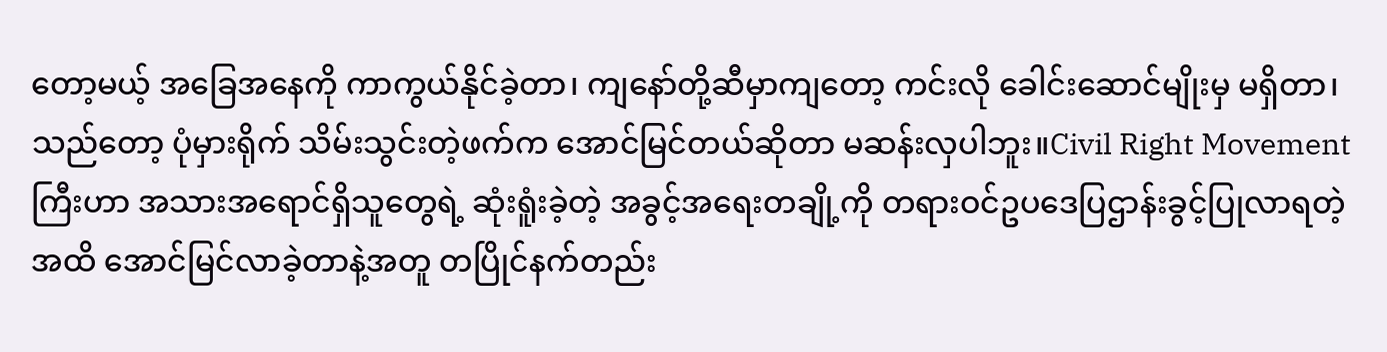တော့မယ့် အခြေအနေကို ကာကွယ်နိုင်ခဲ့တာ၊ ကျနော်တို့ဆီမှာကျတော့ ကင်းလို ခေါင်းဆောင်မျိုးမှ မရှိတာ၊ သည်တော့ ပုံမှားရိုက် သိမ်းသွင်းတဲ့ဖက်က အောင်မြင်တယ်ဆိုတာ မဆန်းလှပါဘူး။Civil Right Movement ကြီးဟာ အသားအရောင်ရှိသူတွေရဲ့ ဆုံးရူံးခဲ့တဲ့ အခွင့်အရေးတချို့ကို တရားဝင်ဥပဒေပြဌာန်းခွင့်ပြုလာရတဲ့အထိ အောင်မြင်လာခဲ့တာနဲ့အတူ တပြိုင်နက်တည်း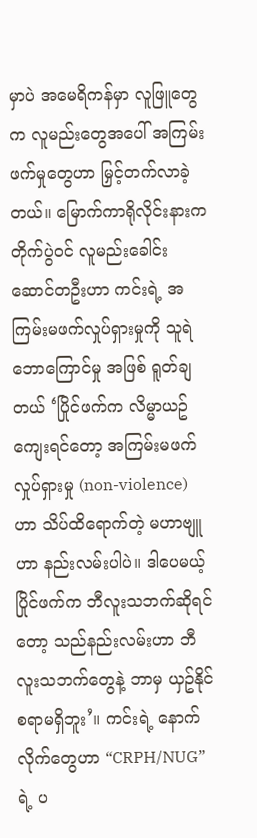မှာပဲ အမေရိကန်မှာ လူဖြူတွေက လူမည်းတွေအပေါ် အကြမ်းဖက်မှုတွေဟာ မြှင့်တက်လာခဲ့တယ်။ မြောက်ကာရိုလိုင်းနားက တိုက်ပွဲဝင် လူမည်းခေါင်းဆောင်တဦးဟာ ကင်းရဲ့ အကြမ်းမဖက်လှုပ်ရှားမှုကို သူရဲဘောကြောင်မှု အဖြစ် ရူတ်ချတယ် ‘ပြိုင်ဖက်က လိမ္မာယဥ်ကျေးရင်တော့ အကြမ်းမဖက်လှုပ်ရှားမှု (non-violence) ဟာ သိပ်ထိရောက်တဲ့ မဟာဗျူဟာ နည်းလမ်းပါပဲ။ ဒါပေမယ့် ပြိုင်ဖက်က ဘီလူးသဘက်ဆိုရင်တော့ သည်နည်းလမ်းဟာ ဘီလူးသဘက်တွေနဲ့ ဘာမှ ယှဥ်နိုင်စရာမရှိဘူး’။ ကင်းရဲ့ နောက်လိုက်တွေဟာ “CRPH/NUG” ရဲ့ ပ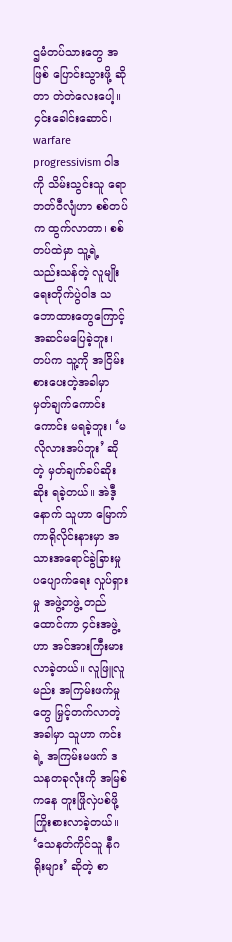ဌမံတပ်သားတွေ အဖြစ် ပြောင်းသွားဖို့ ဆိုတာ တဲတဲလေးပေါ့။ ၄င်းခေါင်းဆောင်၊ warfare progressivism ဝါဒကို သိမ်းသွင်းသူ ရောဘတ်ဝီလျံဟာ စစ်တပ်က ထွက်လာတာ၊ စစ်တပ်ထဲမှာ သူ့ရဲ့ သည်းသန်တဲ့ လူမျိုးရေးတိုက်ပွဲဝါဒ သဘောထားတွေကြောင့် အဆင်မပြေခဲ့ဘူး၊ တပ်က သူ့ကို အငြိမ်းစားပေးတဲ့အခါမှာ မှတ်ချက်ကောင်းကောင်း မရခဲ့ဘူး၊ ‘မလိုလားအပ်ဘူး’ ဆိုတဲ့ မှတ်ချက်ခပ်ဆိုးဆိုး ရခဲ့တယ်။ အဲဒီ့နောက် သူဟာ မြောက်ကာရိုလိုင်းနားမှာ အသားအရောင်ခွဲခြားမှု ပပျောက်ရေး လှုပ်ရှားမှု အဖွဲ့တဖွဲ့ တည်ထောင်ကာ ၄င်းအဖွဲ့ဟာ အင်အားကြီးမားလာခဲ့တယ်။ လူဖြူလူမည်း အကြမ်းဖက်မှုတွေ မြှင့်တက်လာတဲ့ အခါမှာ သူဟာ ကင်းရဲ့ အကြမ်းမဖက် ဒသနတခုလုံးကို အမြစ်ကနေ တူးဖြိုလှဲပစ်ဖို့ ကြိုးစားလာခဲ့တယ်။ ‘သေနတ်ကိုင်သူ နီဂရိုးများ’ ဆိုတဲ့ စာ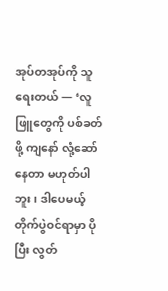အုပ်တအုပ်ကို သူရေးတယ် — ‘လူဖြူတွေကို ပစ်ခတ်ဖို့ ကျနော် လုံ့ဆော်နေတာ မဟုတ်ပါဘူး၊ ဒါပေမယ့် တိုက်ပွဲဝင်ရာမှာ ပိုပြီး လွတ်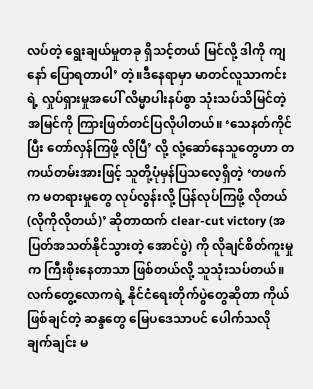လပ်တဲ့ ရွေးချယ်မှုတခု ရှိသင့်တယ် မြင်လို့ ဒါကို ကျနော် ပြောရတာပါ’ တဲ့။ဒီနေရာမှာ မာတင်လူသာကင်းရဲ့ လှုပ်ရှားမှုအပေါ် လိမ္မာပါးနပ်စွာ သုံးသပ်သိမြင်တဲ့ အမြင်ကို ကြားဖြတ်တင်ပြလိုပါတယ်။ ‘သေနတ်ကိုင်ပြီး တော်လှန်ကြဖို့ လိုပြီ’ လို့ လုံ့ဆော်နေသူတွေဟာ တကယ်တမ်းအားဖြင့် သူတို့ပုံမှန်ပြသလေ့ရှိတဲ့ ‘တဖက်က မတရားမှုတွေ လုပ်လွန်းလို့ ပြန်လုပ်ကြဖို့ လိုတယ် (လိုကိုလိုတယ်)’ ဆိုတာထက် clear-cut victory (အပြတ်အသတ်နိုင်သွားတဲ့ အောင်ပွဲ) ကို လိုချင်စိတ်ကူးမှုက ကြီးစိုးနေတာသာ ဖြစ်တယ်လို့ သူသုံးသပ်တယ်။ လက်တွေ့‌လောကရဲ့ နိုင်ငံရေးတိုက်ပွဲတွေဆိုတာ ကိုယ်ဖြစ်ချင်တဲ့ ဆန္ဒတွေ မြေပဒေသာပင် ပေါက်သလို ချက်ချင်း မ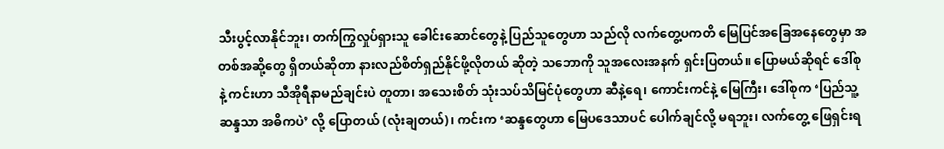သီးပွင့်လာနိုင်ဘူး၊ တက်ကြွလှုပ်ရှားသူ ခေါင်းဆောင်တွေနဲ့ ပြည်သူတွေဟာ သည်လို လက်တွေ့ပကတိ မြေပြင်အခြေအနေတွေမှာ အတစ်အဆို့တွေ ရှိတယ်ဆိုတာ နားလည်စိတ်ရှည်နိုင်ဖို့လိုတယ် ဆိုတဲ့ သဘောကို သူအလေးအနက် ရှင်းပြတယ်။ ပြောမယ်ဆိုရင် ဒေါ်စု နဲ့ ကင်းဟာ သီအိုရီနာမည်ချင်းပဲ တူတာ၊ အသေးစိတ် သုံးသပ်သိမြင်ပုံတွေဟာ ဆီနဲ့ရေ၊ ကောင်းကင်နဲ့ မြေကြီး၊ ဒေါ်စုက ‘ပြည်သူ့ဆန္ဒသာ အဓိကပဲ’ လို့ ပြောတယ် (လုံးချတယ်)၊ ကင်းက ‘ဆန္ဒတွေဟာ မြေပဒေသာပင် ပေါက်ချင်လို့ မရဘူး၊ လက်တွေ့ ဖြေရှင်းရ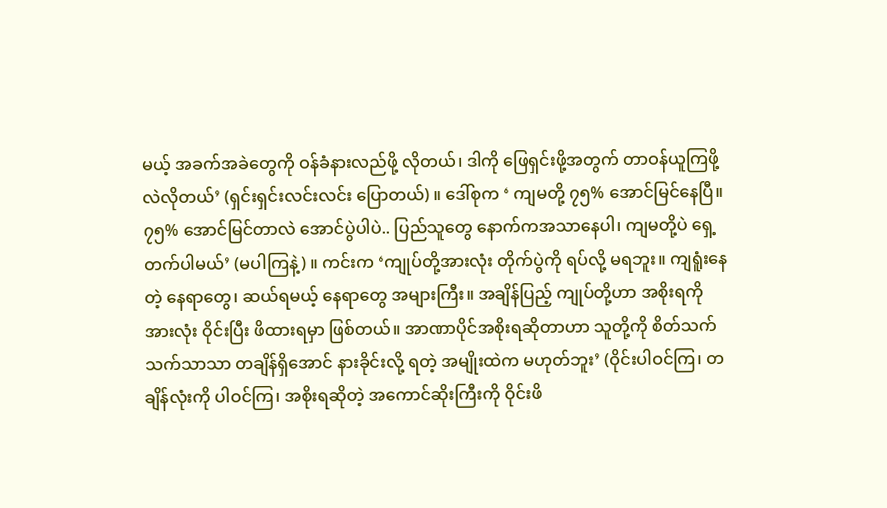မယ့် အခက်အခဲတွေကို ဝန်ခံနားလည်ဖို့ လိုတယ်၊ ဒါကို ဖြေရှင်းဖို့အတွက် တာဝန်ယူကြဖို့လဲလိုတယ်’ (ရှင်းရှင်းလင်းလင်း ပြောတယ်) ။ ဒေါ်စုက ‘ ကျမတို့ ၇၅% အောင်မြင်နေပြီ။ ၇၅% အောင်မြင်တာလဲ အောင်ပွဲပါပဲ.. ပြည်သူတွေ နောက်ကအသာနေပါ၊ ကျမတို့ပဲ ရှေ့တက်ပါမယ်’ (မပါကြနဲ့) ။ ကင်းက ‘ကျုပ်တို့အားလုံး တိုက်ပွဲကို ရပ်လို့ မရဘူး။ ကျရူံးနေတဲ့ နေရာတွေ၊ ဆယ်ရမယ့် နေရာတွေ အများကြီး။ အချိန်ပြည့် ကျုပ်တို့ဟာ အစိုးရကို အားလုံး ဝိုင်းပြီး ဖိထားရမှာ ဖြစ်တယ်။ အာဏာပိုင်အစိုးရဆိုတာဟာ သူတို့ကို စိတ်သက်သက်သာသာ တချိန်ရှိအောင် နားခိုင်းလို့ ရတဲ့ အမျိုးထဲက မဟုတ်ဘူး’ (ဝိုင်းပါဝင်ကြ၊ တချိန်လုံးကို ပါဝင်ကြ၊ အစိုးရဆိုတဲ့ အကောင်ဆိုးကြီးကို ဝိုင်းဖိ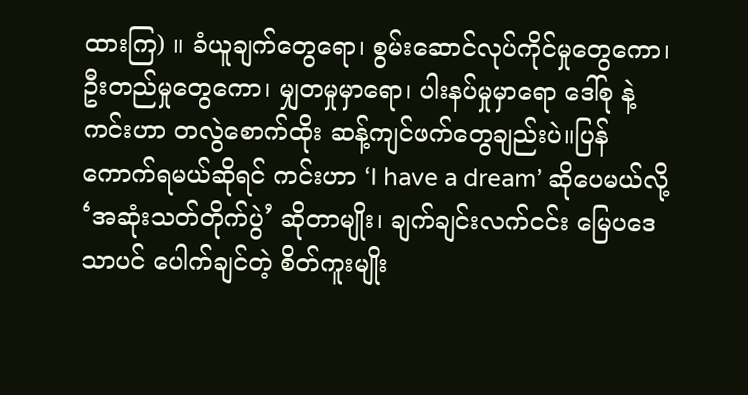ထားကြ) ။ ခံယူချက်တွေ‌ရော၊ စွမ်းဆောင်လုပ်ကိုင်မှုတွေကော၊ ဦးတည်မှုတွေကော၊ မျှတမှုမှာရော၊ ပါးနပ်မှုမှာရော ဒေါ်စု နဲ့ ကင်းဟာ တလွဲစောက်ထိုး ဆန့်ကျင်ဖက်တွေချည်းပဲ။ပြန်ကောက်ရမယ်ဆိုရင် ကင်းဟာ ‘I have a dream’ ဆိုပေမယ်လို့ ‘အဆုံးသတ်တိုက်ပွဲ’ ဆိုတာမျိုး၊ ချက်ချင်းလက်ငင်း မြေပဒေသာပင် ပေါက်ချင်တဲ့ စိတ်ကူးမျိုး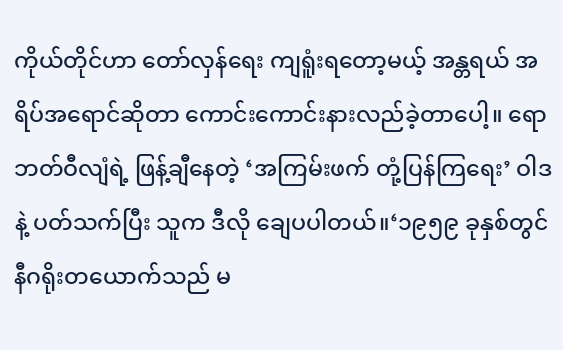ကိုယ်တိုင်ဟာ တော်လှန်ရေး ကျရူံးရတော့မယ့် အန္တရယ် အရိပ်အရောင်ဆိုတာ ကောင်းကောင်းနားလည်ခဲ့တာပေါ့။ ရောဘတ်ဝီလျံရဲ့ ဖြန့်ချီနေတဲ့ ‘အကြမ်းဖက် တုံ့ပြန်ကြရေး’ ဝါဒ နဲ့ ပတ်သက်ပြီး သူက ဒီလို ချေပပါတယ်။‘၁၉၅၉ ခုနှစ်တွင် နီဂရိုးတယောက်သည် မ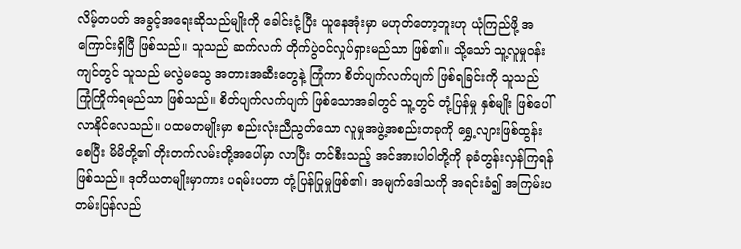လိမ့်တပတ် အခွင့်အရေးဆိုသည်မျိုးကို ခေါင်းငုံ့ပြီး ယူနေအုံးမှာ မဟုတ်တော့ဘူးဟု ယုံကြည်ဖို့ အကြောင်းရှိပြီ ဖြစ်သည်။ သူသည် ဆက်လက် တိုက်ပွဲဝင်လှုပ်ရှားမည်သာ ဖြစ်၏။ သို့သော် သူ့လူမှုဝန်းကျင်တွင် သူသည် မလွဲမသွေ အတားအဆီးတွေနဲ့ ကြုံကာ စိတ်ပျက်လက်ပျက် ဖြစ်ရခြင်းကို သူသည် ကြုံကြိုက်ရမည်သာ ဖြစ်သည်။ စိတ်ပျက်လက်ပျက် ဖြစ်သောအခါတွင် သူ့တွင် တုံ့ပြန်မှု နှစ်မျိုး ဖြစ်ပေါ်လာနိုင်လေသည်။ ပထမတမျိုးမှာ စည်းလုံးညီညွတ်သော လူမှုအဖွဲ့အစည်းတခုကို ရွှေ့လျားဖြစ်ထွန်းစေပြီး မိမိတို့၏ တိုးတက်လမ်းတို့အပေါ်မှာ လာပြီး တင်စီးသည့် အင်အားပါဝါတို့ကို ခုခံတွန်းလှန်ကြရန် ဖြစ်သည်။ ဒုတိယတမျိုးမှာကား ပရမ်းပတာ တုံ့ပြန်ပြုမှုဖြစ်၏၊ အမျက်ဒေါသကို အရင်းခံ၍ အကြမ်းပတမ်းပြန်လည်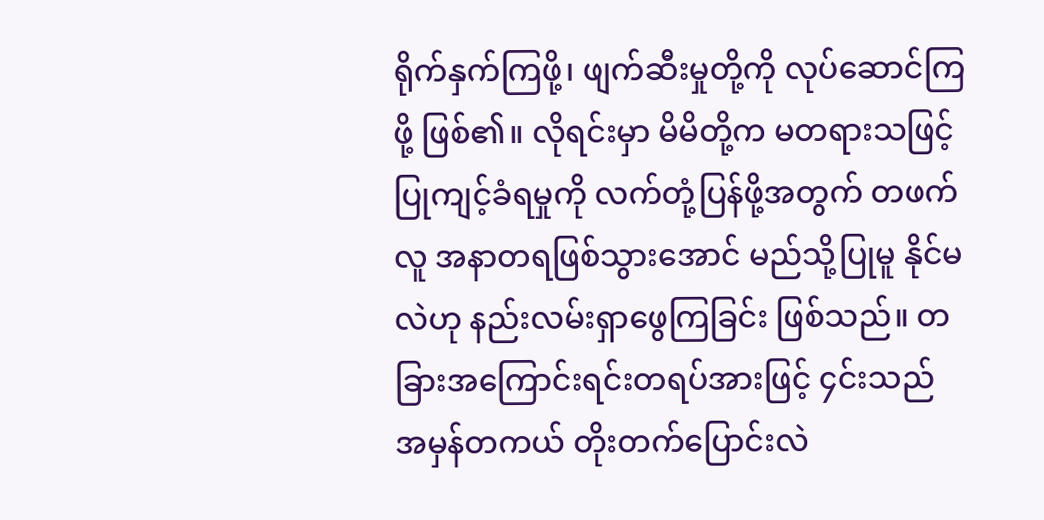ရိုက်နှက်ကြဖို့၊ ဖျက်ဆီးမှုတို့ကို လုပ်ဆောင်ကြဖို့ ဖြစ်၏။ လိုရင်းမှာ မိမိတို့က မတရားသဖြင့် ပြုကျင့်ခံရမှုကို လက်တုံ့ပြန်ဖို့အတွက် တဖက်လူ အနာတရဖြစ်သွားအောင် မည်သို့ပြုမူ နိုင်မလဲဟု နည်းလမ်းရှာဖွေကြခြင်း ဖြစ်သည်။ တခြားအကြောင်းရင်းတရပ်အားဖြင့် ၄င်းသည် အမှန်တကယ် တိုးတက်ပြောင်းလဲ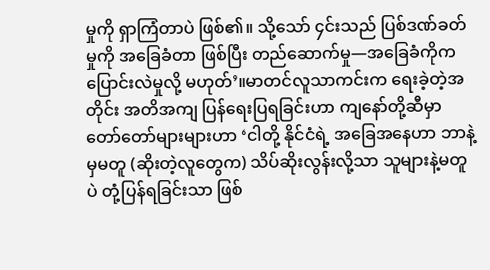မှုကို ရှာကြံတာပဲ ဖြစ်၏။ သို့သော် ၄င်းသည် ပြစ်ဒဏ်ခတ်မှုကို အခြေခံတာ ဖြစ်ပြီး တည်ဆောက်မှု—အခြေခံကိုက ပြောင်းလဲမှုလို့ မဟုတ်’။မာတင်လူသာကင်းက ရေးခဲ့တဲ့အတိုင်း အတိအကျ ပြန်ရေးပြရခြင်းဟာ ကျနော်တို့ဆီမှာ တော်တော်များများဟာ ‘ငါတို့ နိုင်ငံရဲ့ အခြေအနေဟာ ဘာနဲ့မှမတူ (ဆိုးတဲ့လူတွေက) သိပ်ဆိုးလွန်းလို့သာ သူများနဲ့မတူပဲ တုံ့ပြန်ရခြင်းသာ ဖြစ်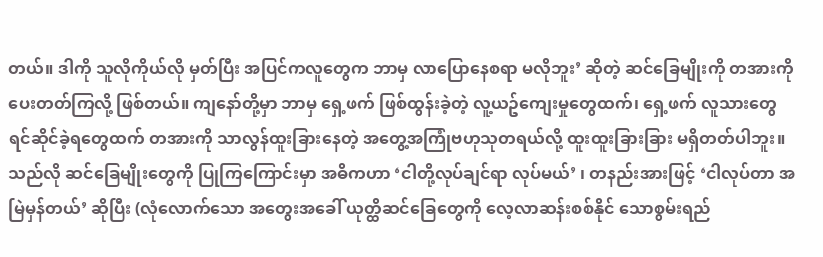တယ်။ ဒါကို သူလိုကိုယ်လို မှတ်ပြီး အပြင်ကလူတွေက ဘာမှ လာပြောနေစရာ မလိုဘူး’ ဆိုတဲ့ ဆင်ခြေမျိုးကို တအားကို ပေးတတ်ကြလို့ ဖြစ်တယ်။ ကျနော်တို့မှာ ဘာမှ ရှေ့ဖက် ဖြစ်ထွန်းခဲ့တဲ့ လူ့ယဥ်ကျေးမှုတွေထက်၊ ရှေ့ဖက် လူသားတွေ ရင်ဆိုင်ခဲ့ရတွေထက် တအားကို သာလွန်ထူးခြားနေတဲ့ အတွေ့အကြုံဗဟုသုတရယ်လို့ ထူးထူးခြားခြား မရှိတတ်ပါဘူး။ သည်လို ဆင်ခြေမျိုးတွေကို ပြုကြကြောင်းမှာ အဓိကဟာ ‘ငါတို့လုပ်ချင်ရာ လုပ်မယ်’ ၊ တနည်းအားဖြင့် ‘ငါလုပ်တာ အမြဲမှန်တယ်’ ဆိုပြီး (လုံလောက်သော အတွေးအခေါ် ယုတ္ထိဆင်ခြေတွေကို လေ့လာဆန်းစစ်နိုင် သောစွမ်းရည်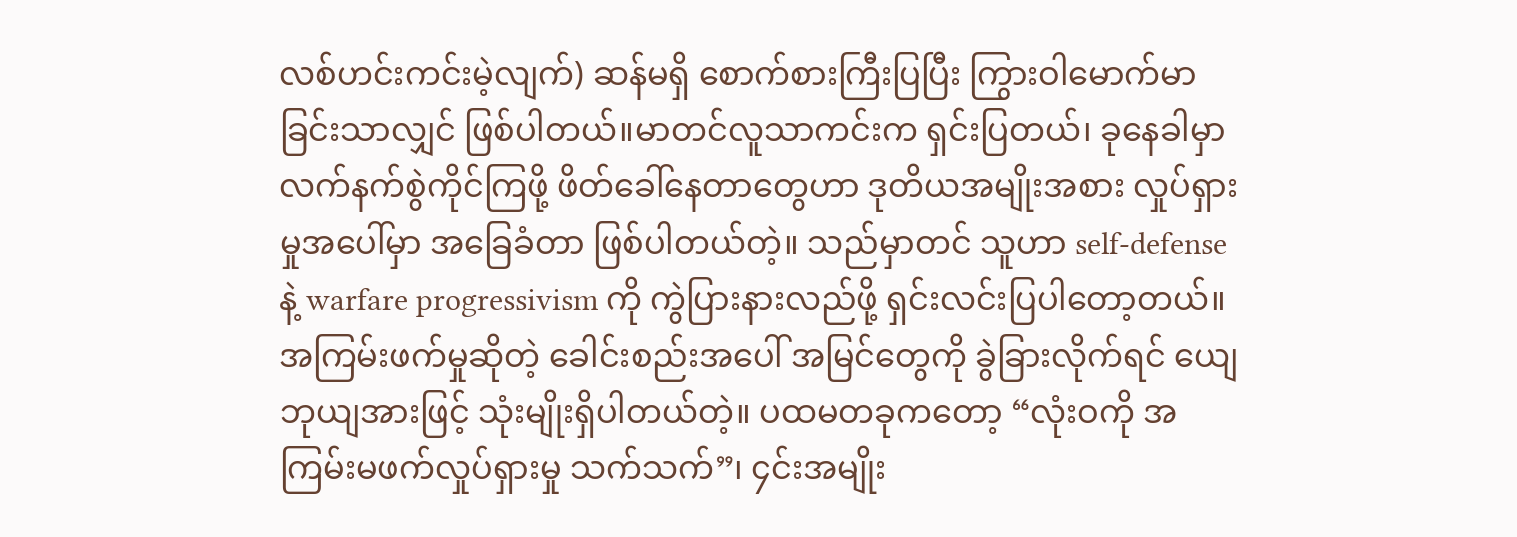လစ်ဟင်းကင်းမဲ့လျက်) ဆန်မရှိ စောက်စားကြီးပြပြီး ကြွားဝါမောက်မာခြင်းသာလျှင် ဖြစ်ပါတယ်။မာတင်လူသာကင်းက ရှင်းပြတယ်၊ ခုနေခါမှာ လက်နက်စွဲကိုင်ကြဖို့ ဖိတ်ခေါ်နေတာတွေဟာ ဒုတိယအမျိုးအစား လှုပ်ရှားမှုအပေါ်မှာ အခြေခံတာ ဖြစ်ပါတယ်တဲ့။ သည်မှာတင် သူဟာ self-defense နဲ့ warfare progressivism ကို ကွဲပြားနားလည်ဖို့ ရှင်းလင်းပြပါတော့တယ်။ အကြမ်းဖက်မှုဆိုတဲ့ ခေါင်းစည်းအပေါ် အမြင်တွေကို ခွဲခြားလိုက်ရင် ယျေဘုယျအားဖြင့် သုံးမျိုးရှိပါတယ်တဲ့။ ပထမတခုကတော့ “လုံးဝကို အကြမ်းမဖက်လှုပ်ရှားမှု သက်သက်”၊ ၄င်းအမျိုး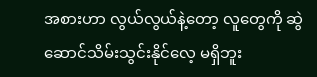အစားဟာ လွယ်လွယ်နဲ့‌‌တော့ လူတွေကို ဆွဲဆောင်သိမ်းသွင်းနိုင်လေ့ မရှိဘူး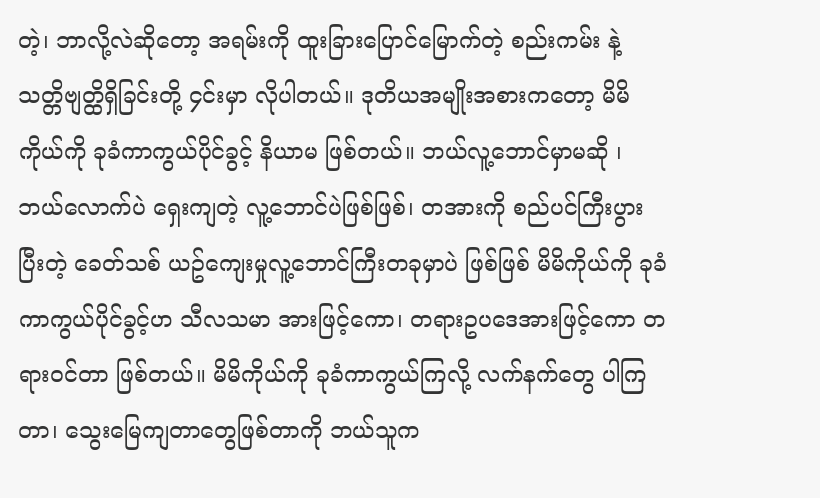တဲ့၊ ဘာလို့လဲဆိုတော့ အရမ်းကို ထူးခြားပြောင်မြောက်တဲ့ စည်းကမ်း နဲ့ သတ္တိဗျတ္ထိရှိခြင်းတို့ ၄င်းမှာ လိုပါတယ်။ ဒုတိယအမျိုးအစားကတော့ မိမိကိုယ်ကို ခုခံကာကွယ်ပိုင်ခွင့် နိယာမ ဖြစ်တယ်။ ဘယ်လူ့ဘောင်မှာမဆို ၊ ဘယ်လောက်ပဲ ရှေးကျတဲ့ လူ့ဘောင်ပဲဖြစ်ဖြစ်၊ တအားကို စည်ပင်ကြီးပွားပြီးတဲ့ ခေတ်သစ် ယဥ်ကျေးမှုလူ့ဘောင်ကြီးတခုမှာပဲ ဖြစ်ဖြစ် မိမိကိုယ်ကို ခုခံကာကွယ်ပိုင်ခွင့်ဟ သီလသမာ အားဖြင့်ကော၊ တရားဥပဒေအားဖြင့်ကော တရားဝင်တာ ဖြစ်တယ်။ မိမိကိုယ်ကို ခုခံကာကွယ်ကြလို့ လက်နက်တွေ ပါကြတာ၊ သွေးမြေကျတာတွေဖြစ်တာကို ဘယ်သူက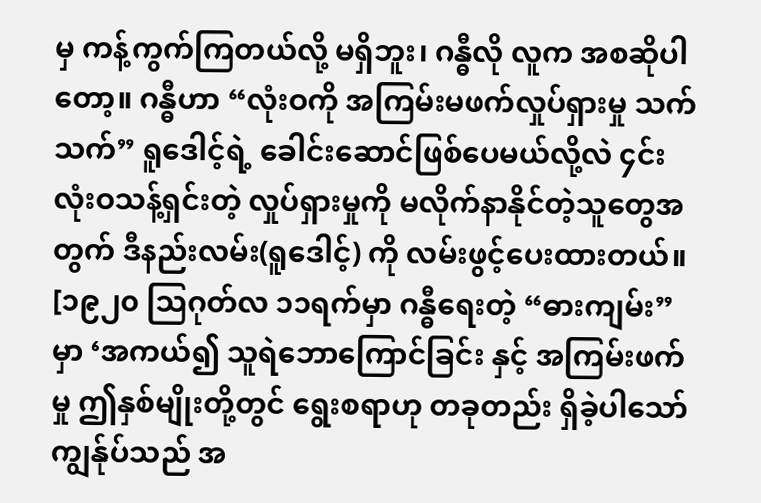မှ ကန့်ကွက်ကြတယ်လို့ မရှိဘူး၊ ဂန္ဓီလို လူက အစဆိုပါတော့။ ဂန္ဓီဟာ “လုံးဝကို အကြမ်းမဖက်လှုပ်ရှားမှု သက်သက်” ရူဒေါင့်ရဲ့ ခေါင်းဆောင်ဖြစ်ပေမယ်လို့လဲ ၄င်း လုံးဝသန့်ရှင်းတဲ့ လှုပ်ရှားမှုကို မလိုက်နာနိုင်တဲ့သူတွေအတွက် ဒီနည်းလမ်း(ရူဒေါင့်) ကို လမ်းဖွင့်ပေးထားတယ်။ [၁၉၂၀ သြဂုတ်လ ၁၁ရက်မှာ ဂန္ဓီရေးတဲ့ “ဓားကျမ်း” မှာ ‘အကယ်၍ သူရဲဘောကြောင်ခြင်း နှင့် အကြမ်းဖက်မှု ဤနှစ်မျိုးတို့တွင် ရွေးစရာဟု တခုတည်း ရှိခဲ့ပါသော် ကျွန်ုပ်သည် အ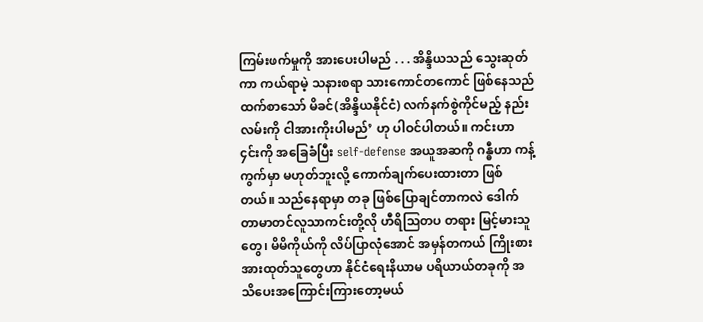ကြမ်းဖက်မှုကို အားပေးပါမည် . . . အိန္ဒိယသည် သွေးဆုတ်ကာ ကယ်ရာမဲ့ သနားစရာ သားကောင်တကောင် ဖြစ်နေသည်ထက်စာသော် မိခင်(အိန္ဒိယနိုင်ငံ) လက်နက်စွဲကိုင်မည့် နည်းလမ်းကို ငါအားကိုးပါမည်’ ဟု ပါဝင်ပါတယ်။ ကင်းဟာ ၄င်းကို အခြေခံပြီး self-defense အယူအဆကို ဂန္ဓီဟာ ကန့်ကွက်မှာ မဟုတ်ဘူးလို့ ကောက်ချက်ပေးထားတာ ဖြစ်တယ်။ သည်နေရာမှာ တခု ဖြစ်ပြောချင်တာကလဲ ဒေါက်တာမာတင်လူသာကင်းတို့လို ဟီရိသြတပ တရား မြင့်မားသူတွေ၊ မိမိကိုယ်ကို လိပ်ပြာလုံအောင် အမှန်တကယ် ကြိုးစားအားထုတ်သူတွေဟာ နိုင်ငံရေးနိယာမ ပရိယာယ်တခုကို အသိပေးအကြောင်းကြားတော့မယ်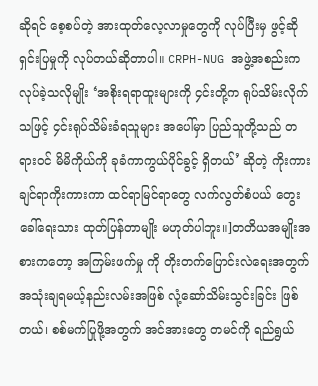ဆိုရင် စေ့စပ်တဲ့ အားထုတ်လေ့လာမှုတွေကို လုပ်ပြီးမှ ဖွင့်ဆိုရှင်းပြမှုကို လုပ်တယ်ဆိုတာပါ။ CRPH-NUG အဖွဲ့အစည်းက လုပ်ခဲ့သလိုမျိုး ‘အစိုးရရာထူးများကို ၄င်းတို့က ရုပ်သိမ်းလိုက်သဖြင့် ၄င်းရုပ်သိမ်းခံရသူများ အပေါ်မှာ ပြည်သူတို့သည် တရားဝင် မိမိကိုယ်ကို ခုခံကာကွယ်ပိုင်ခွင့် ရှိတယ်’ ဆိုတဲ့ ကိုးကားချင်ရာကိုးကားကာ ထင်ရာမြင်ရာတွေ လက်လွတ်စံပယ် တွေးခေါ်ရေးသား ထုတ်ပြန်တာမျိုး မဟုတ်ပါဘူး။]တတိယအမျိုးအစားကတော့ အကြမ်းဖက်မှု ကို တိုးတက်ပြောင်းလဲရေးအတွက် အသုံးချရမယ့်နည်းလမ်းအဖြစ် လုံ့ဆော်သိမ်းသွင်းခြင်း ဖြစ်တယ်၊ စစ်မက်ပြုဖို့အတွက် အင်အားတွေ တမင်ကို ရည်ရွယ်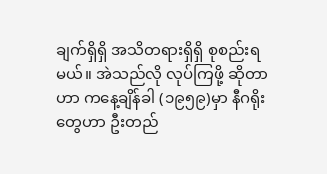ချက်ရှိရှိ အသိတရားရှိရှိ စုစည်းရမယ်။ အဲသည်လို လုပ်ကြဖို့ ဆိုတာဟာ ကနေ့ချိန်ခါ (၁၉၅၉)မှာ နီဂရိုးတွေဟာ ဦးတည်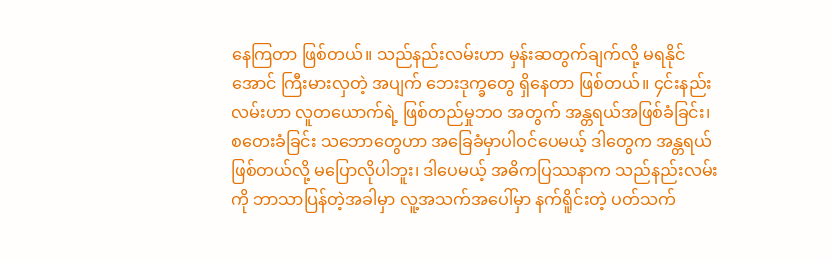နေကြတာ ဖြစ်တယ်။ သည်နည်းလမ်းဟာ မှန်းဆတွက်ချက်လို့ မရနိုင်အောင် ကြီးမားလှတဲ့ အပျက် ဘေးဒုက္ခတွေ ရှိနေတာ ဖြစ်တယ်။ ၄င်းနည်းလမ်းဟာ လူတယောက်ရဲ့ ဖြစ်တည်မှုဘဝ အတွက် အန္တရယ်အဖြစ်ခံခြင်း၊ စတေးခံခြင်း သဘောတွေဟာ အခြေခံမှာပါဝင်ပေမယ့် ဒါတွေက အန္တရယ်ဖြစ်တယ်လို့ မပြောလိုပါဘူး၊ ဒါပေမယ့် အဓိကပြဿနာက သည်နည်းလမ်းကို ဘာသာပြန်တဲ့အခါမှာ လူ့အသက်အပေါ်မှာ နက်ရိူင်းတဲ့ ပတ်သက်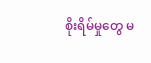စိုးရိမ်မှုတွေ မ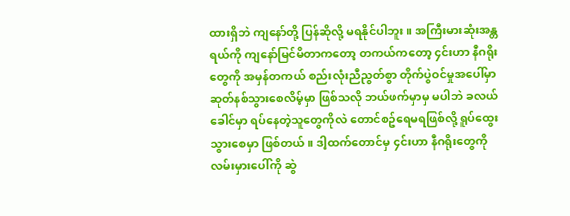ထားရှိဘဲ ကျနော်တို့ ပြန်ဆိုလို့ မရနိုင်ပါဘူး။ အကြီးမားဆုံးအန္တရယ်ကို ကျနော်မြင်မိတာကတော့ တကယ်ကတော့ ၄င်းဟာ နီဂရိုးတွေကို အမှန်တကယ် စည်းလုံးညီညွတ်စွာ တိုက်ပွဲဝင်မှုအပေါ်မှာ ဆုတ်နစ်သွားစေလိမ့်မှာ ဖြစ်သလို ဘယ်ဖက်မှာမှ မပါဘဲ ခလယ်ခေါင်မှာ ရပ်နေတဲ့သူတွေကိုလဲ တောင်စဥ်ရေမရဖြစ်လို့ ရူပ်ထွေးသွားစေမှာ ဖြစ်တယ်။ ဒါ့ထက်တောင်မှ ၄င်းဟာ နီဂရိုးတွေကို လမ်းမှားပေါ်ကို ဆွဲ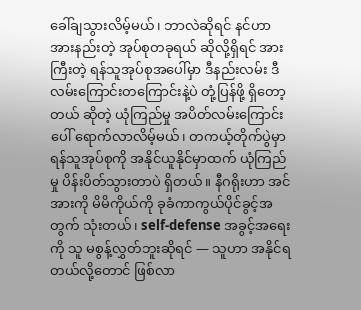ခေါ်ချသွားလိမ့်မယ်၊ ဘာလဲဆိုရင် နင်ဟာ အားနည်းတဲ့ အုပ်စုတခုရယ် ဆိုလို့ရှိရင် အားကြီးတဲ့ ရန်သူအုပ်စုအပေါ်မှာ ဒီနည်းလမ်း ဒီလမ်းကြောင်းတကြောင်းနဲ့ပဲ တုံ့ပြန်ဖို့ ရှိတော့တယ် ဆိုတဲ့ ယုံကြည်မှု အပိတ်လမ်းကြောင်းပေါ် ရောက်လာလိမ့်မယ်၊ တကယ့်တိုက်ပွဲမှာ ရန်သူအုပ်စုကို အနိုင်ယူနိုင်မှာထက် ယုံကြည်မှု ပိန်းပိတ်သွားတာပဲ ရှိတယ်။ နီဂရိုးဟာ အင်အားကို မိမိကိုယ်ကို ခုခံကာကွယ်ပိုင်ခွင့်အတွက် သုံးတယ်၊ self-defense အခွင့်အရေးကို သူ မစွန့်လွှတ်ဘူးဆိုရင် — သူဟာ အနိုင်ရတယ်လို့တောင် ဖြစ်လာ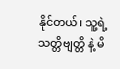နိုင်တယ်၊ သူ့ရဲ့ သတ္တိဗျတ္တိ နဲ့ မိ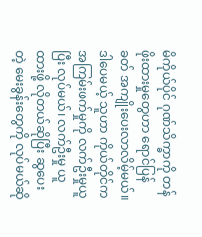မိကိုယ်ပိုင် ဂုဏ်သိက္ခာကို တန်ဖိုးထားမှုတွေဟာ ရောင်ပြန်ခတ် အကျိုးပေးလာလိမ့်မယ်။ ဒါပေမယ့် သူဟာ ကိုယ်တိုင်က အကြမ်းဖက်မှုကို လက်ဦးမှုယူပြီး လုပ်မယ်၊ လက်ဦးမှု ယူထားဖို့ လိုတယ်ဆိုပြီး ‌ဆွပေးတဲ့ မေးခွန်းတွေကို လုပ်မယ်ဆို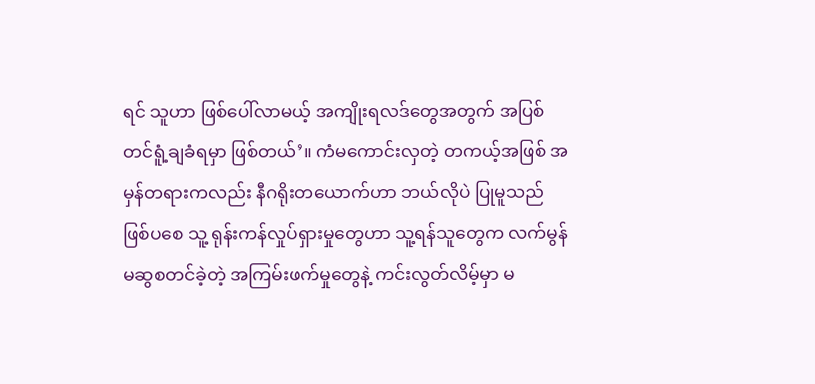ရင် သူဟာ ဖြစ်ပေါ်လာမယ့် အကျိုးရလဒ်တွေအတွက် အပြစ်တင်ရူံ့ချခံရမှာ ဖြစ်တယ်’။ ကံမကောင်းလှတဲ့ တကယ့်အဖြစ် အမှန်တရားကလည်း နီဂရိုးတယောက်ဟာ ဘယ်လိုပဲ ပြုမူသည် ဖြစ်ပစေ သူ့ ရုန်းကန်လှုပ်ရှားမှုတွေဟာ သူ့ရန်သူတွေက လက်မွန်မဆွစတင်ခဲ့တဲ့ အကြမ်းဖက်မှုတွေနဲ့ ကင်းလွတ်လိမ့်မှာ မ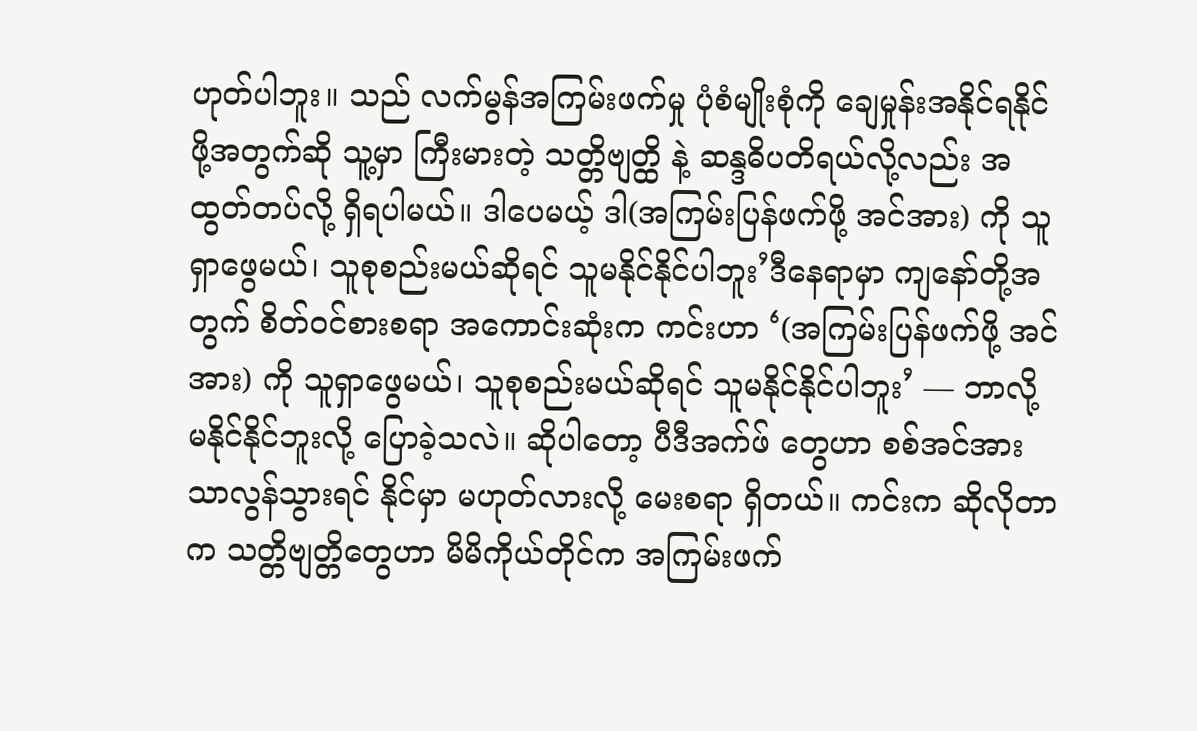ဟုတ်ပါဘူး။ သည် လက်မွန်အကြမ်းဖက်မှု ပုံစံမျိုးစုံကို ‌ချေမှုန်းအနိုင်ရနိုင်ဖို့အတွက်ဆို သူ့မှာ ကြီးမားတဲ့ သတ္တိဗျတ္ထိ နဲ့ ဆန္ဒဓိပတိရယ်လို့လည်း အထွတ်တပ်လို့ ရှိရပါမယ်။ ဒါပေမယ့် ဒါ(အကြမ်းပြန်ဖက်ဖို့ အင်အား) ကို သူရှာဖွေမယ်၊ သူစုစည်းမယ်ဆိုရင် သူမနိုင်နိုင်ပါဘူး’ဒီနေရာမှာ ကျနော်တို့အတွက် စိတ်ဝင်စားစရာ အကောင်းဆုံးက ကင်းဟာ ‘(အကြမ်းပြန်ဖက်ဖို့ အင်အား) ကို သူရှာဖွေမယ်၊ သူစုစည်းမယ်ဆိုရင် သူမနိုင်နိုင်ပါဘူး’ — ဘာလို့ မနိုင်နိုင်ဘူးလို့ ပြောခဲ့သလဲ။ ဆိုပါတော့ ပီဒီအက်ဖ် တွေဟာ စစ်အင်အားသာလွန်သွားရင် နိုင်မှာ မဟုတ်လား‌လို့ မေးစရာ ရှိတယ်။ ကင်းက ဆိုလိုတာက သတ္တိဗျတ္တိတွေဟာ မိမိကိုယ်တိုင်က အကြမ်းဖက်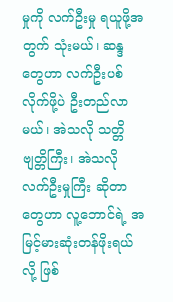မှုကို လက်ဦးမှု ရယူဖို့အတွက် သုံးမယ်၊ ဆန္ဒတွေဟာ လက်ဦးပစ်လိုက်ဖို့ပဲ ဦးတည်လာမယ်၊ အဲသလို သတ္တိဗျတ္တိကြီး၊ အဲသလို လက်ဦးမှုကြီး ဆိုတာတွေဟာ လူ့ဘောင်ရဲ့ အမြင့်မားဆုံးတန်ဖိုးရယ်လို့ ဖြစ်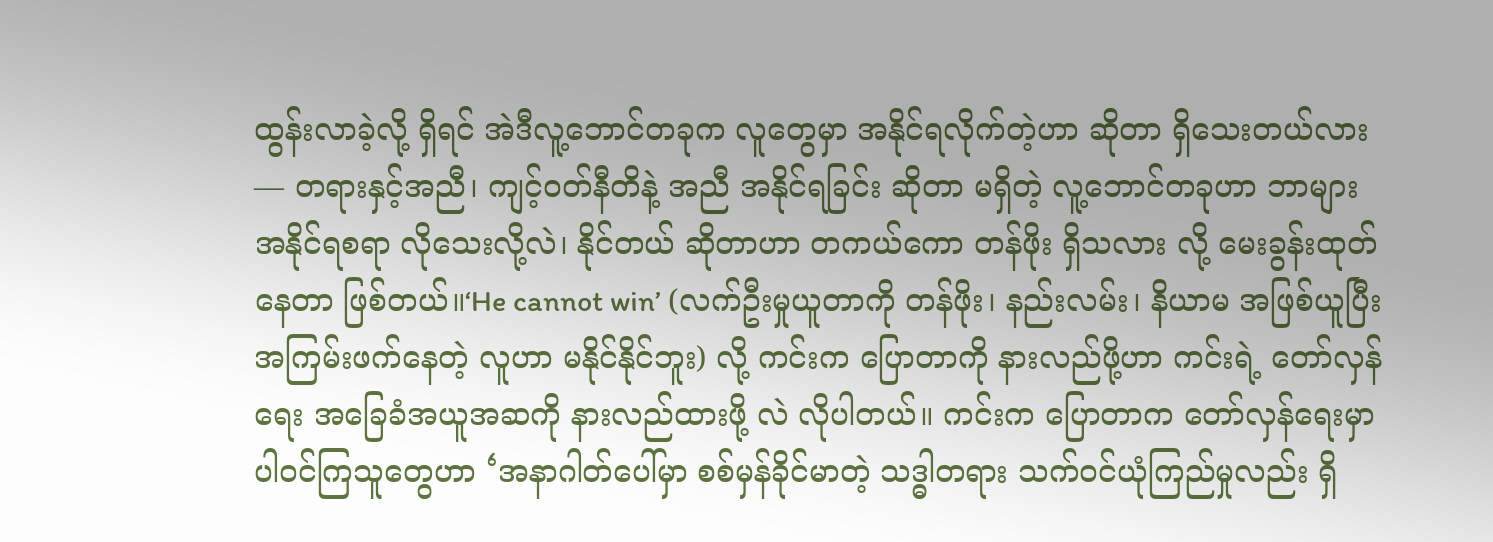ထွန်းလာခဲ့လို့ ရှိရင် အဲဒီလူ့ဘောင်တခုက လူတွေမှာ အနိုင်ရလိုက်တဲ့ဟာ ဆိုတာ ရှိသေးတယ်လား — တရားနှင့်အညီ၊ ကျင့်ဝတ်နီတိနဲ့ အညီ အနိုင်ရခြင်း ဆိုတာ မရှိတဲ့ လူ့ဘောင်တခုဟာ ဘာများ အနိုင်ရစရာ လိုသေးလို့လဲ၊ နိုင်တယ် ဆိုတာဟာ တကယ်ကော တန်ဖိုး ရှိသလား လို့ မေးခွန်းထုတ်နေတာ ဖြစ်တယ်။‘He cannot win’ (လက်ဦးမှုယူတာကို တန်ဖိုး၊ နည်းလမ်း၊ နိယာမ အဖြစ်ယူပြီး အကြမ်းဖက်နေတဲ့ လူဟာ မနိုင်နိုင်ဘူး) လို့ ကင်းက ပြောတာကို နားလည်ဖို့ဟာ ကင်းရဲ့ တော်လှန်ရေး အခြေခံအယူအဆကို နားလည်ထားဖို့ လဲ လိုပါတယ်။ ကင်းက ပြောတာက တော်လှန်ရေးမှာ ပါဝင်ကြသူတွေဟာ ‘အနာဂါတ်ပေါ်မှာ စစ်မှန်ခိုင်မာတဲ့ သဒ္ဓါတရား သက်ဝင်ယုံကြည်မှုလည်း ရှိ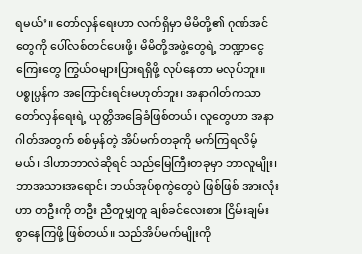ရမယ်’။ တော်လှန်ရေးဟာ လက်ရှိမှာ မိမိတို့၏ ဂုဏ်အင်တွေကို ပေါ်လစ်တင်ပေးဖို့၊ မိမိတို့အဖွဲ့တွေရဲ့ ဘဏ္ဍာငွေကြေးတွေ ကြွယ်ဝများပြားရရှိဖို့ လုပ်နေတာ မလုပ်ဘူး။ ပစ္စုပ္ပန်က အကြောင်းရင်းမဟုတ်ဘူး၊ အနာဂါတ်ကသာ တော်လှန်ရေးရဲ့ ယုတ္တိအခြေခံဖြစ်တယ်၊ လူတွေဟာ အနာဂါတ်အတွက် စစ်မှန်တဲ့ အိပ်မက်တခုကို မက်ကြရလိမ့်မယ်၊ ဒါဟာဘာလဲဆိုရင် သည်မြေကြီးတခုမှာ ဘာလူမျိုး၊ ဘာအသားအရောင်၊ ဘယ်အုပ်စုကွဲတွေပဲ ဖြစ်ဖြစ် အားလုံးဟာ တဦးကို တဦး ညီတူမျှတူ ချစ်ခင်လေးစား ငြိမ်းချမ်းစွာနေကြဖို့ ဖြစ်တယ်။ သည်အိပ်မက်မျိုးကို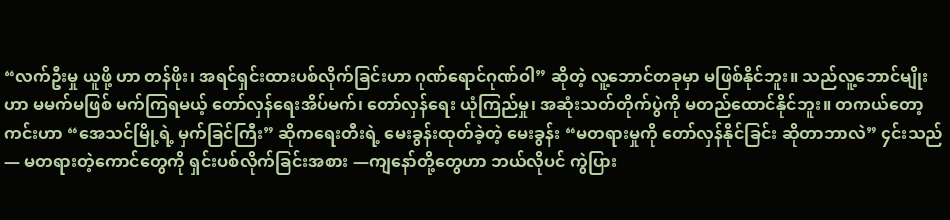“လက်ဦးမှု ယူဖို့ ဟာ တန်ဖိုး၊ အရင်ရှင်းထားပစ်လိုက်ခြင်းဟာ ဂုဏ်ရောင်ဂုဏ်ဝါ” ဆိုတဲ့ လူ့ဘောင်တခုမှာ မဖြစ်နိုင်ဘူး။ သည်လူ့ဘောင်မျိုးဟာ မမက်မဖြစ် မက်ကြရမယ့် တော်လှန်ရေးအိပ်မက်၊ တော်လှန်ရေး ယုံကြည်မှု၊ အဆုံးသတ်တိုက်ပွဲကို မတည်ထောင်နိုင်ဘူး။ တကယ်တော့ ကင်းဟာ “အေသင်မြို့ရဲ့ မှက်ခြင်ကြီး” ဆိုကရေးတီးရဲ့ မေးခွန်းထုတ်ခဲ့တဲ့ မေးခွန်း “မတရားမှုကို တော်လှန်နိုင်ခြင်း ဆိုတာဘာလဲ” ၄င်းသည် — မတရားတဲ့ကောင်တွေကို ရှင်းပစ်လိုက်ခြင်းအစား —ကျနော်တို့တွေဟာ ဘယ်လိုပင် ကွဲပြား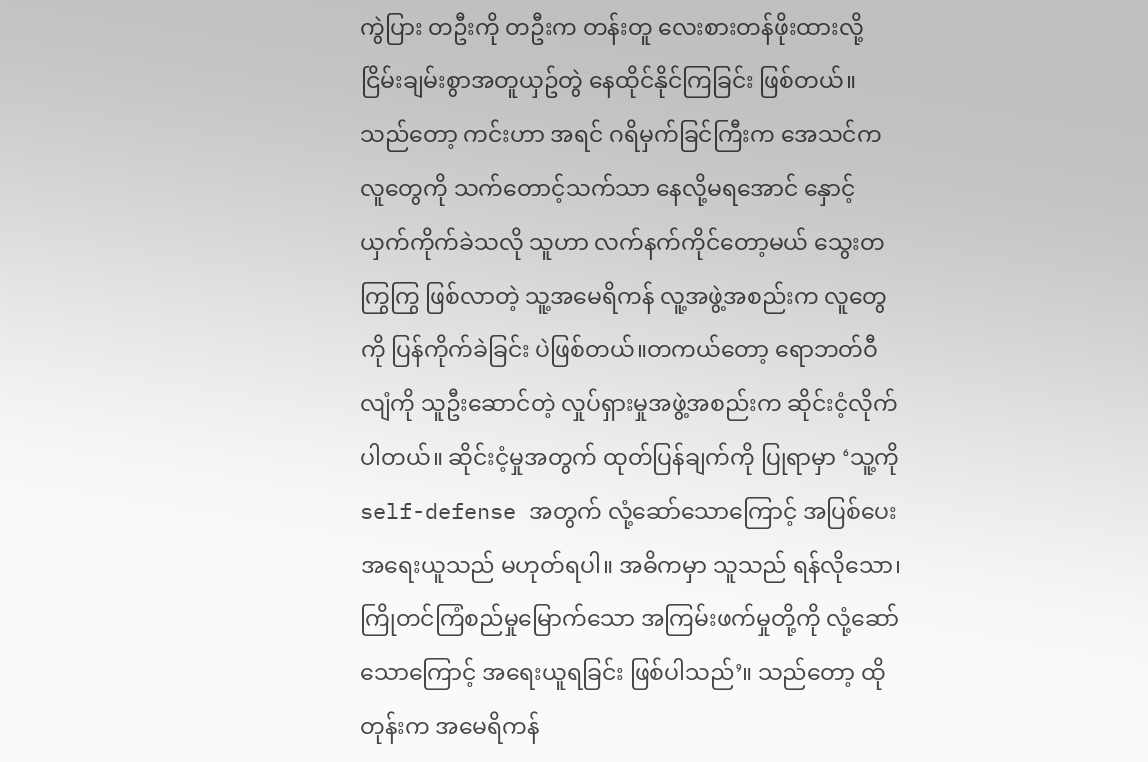ကွဲပြား တဦးကို တဦးက တန်းတူ လေးစားတန်ဖိုးထားလို့ ငြိမ်းချမ်းစွာအတူယှဥ်တွဲ နေထိုင်နိုင်ကြခြင်း ဖြစ်တယ်။ သည်တော့ ကင်းဟာ အရင် ဂရိမှက်ခြင်ကြီးက အေသင်ကလူတွေကို သက်တောင့်သက်သာ နေလို့မရအောင် နှောင့်ယှက်ကိုက်ခဲသလို သူဟာ လက်နက်ကိုင်တော့မယ် သွေးတကြွကြွ ဖြစ်လာတဲ့ သူ့အမေရိကန် လူ့အဖွဲ့အစည်းက လူတွေကို ပြန်ကိုက်ခဲခြင်း ပဲဖြစ်တယ်။တကယ်တော့ ရောဘတ်ဝီလျံကို သူဦးဆောင်တဲ့ လှုပ်ရှားမှုအဖွဲ့အစည်းက ဆိုင်းငံ့လိုက်ပါတယ်။ ဆိုင်းငံ့မှုအတွက် ထုတ်ပြန်ချက်ကို ပြုရာမှာ ‘သူ့ကို self-defense အတွက် လုံ့ဆော်သောကြောင့် အပြစ်ပေးအရေးယူသည် မဟုတ်ရပါ။ အဓိကမှာ သူသည် ရန်လိုသော၊ ကြိုတင်ကြံစည်မှုမြောက်သော အကြမ်းဖက်မှုတို့ကို လုံ့ဆော်သောကြောင့် အ‌ရေးယူရခြင်း ဖြစ်ပါသည်’။ သည်တော့ ထိုတုန်းက အမေရိကန်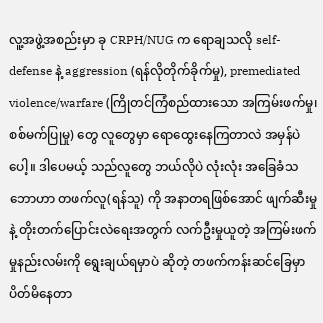လူ့အဖွဲ့အစည်းမှာ ခု CRPH/NUG က ရောချသလို self-defense နဲ့ aggression (ရန်လိုတိုက်ခိုက်မှု), premediated violence/warfare (ကြိုတင်ကြံစည်ထားသော အကြမ်းဖက်မှု၊ စစ်မက်ပြုမှု) တွေ လူတွေမှာ ရောထွေးနေကြတာလဲ အမှန်ပဲပေါ့။ ဒါပေမယ့် သည်လူတွေ ဘယ်လိုပဲ လုံးလုံး အခြေခံသဘောဟာ တဖက်လူ(ရန်သူ) ကို အနာတရဖြစ်အောင် ဖျက်ဆီးမှု နဲ့ တိုးတက်ပြောင်းလဲရေးအတွက် လက်ဦးမှုယူတဲ့ အကြမ်းဖက်မှုနည်းလမ်းကို ရွေးချယ်ရမှာပဲ ဆိုတဲ့ တဖက်ကန်းဆင်ခြေမှာ ပိတ်မိနေတာ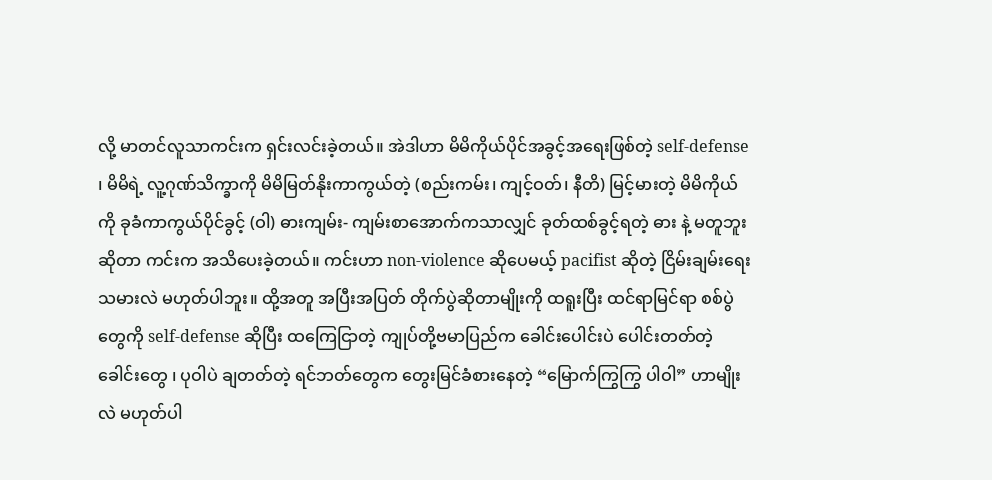လို့ မာတင်လူသာကင်းက ရှင်းလင်းခဲ့တယ်။ အဲဒါဟာ မိမိကိုယ်ပိုင်အခွင့်အရေးဖြစ်တဲ့ self-defense ၊ မိမိရဲ့ လူ့ဂုဏ်သိက္ခာကို မိမိမြတ်နိုးကာကွယ်တဲ့ (စည်းကမ်း၊ ကျင့်ဝတ်၊ နီတိ) မြင့်မားတဲ့ မိမိကိုယ်ကို ခုခံကာကွယ်ပိုင်ခွင့် (ဝါ) ဓားကျမ်း- ကျမ်းစာအောက်ကသာလျှင် ခုတ်ထစ်ခွင့်ရတဲ့ ဓား နဲ့ မတူဘူးဆိုတာ ကင်းက အသိပေးခဲ့တယ်။ ကင်းဟာ non-violence ဆိုပေမယ့် pacifist ဆိုတဲ့ ငြိမ်းချမ်းရေးသမားလဲ မဟုတ်ပါဘူး။ ထို့အတူ အပြီးအပြတ် တိုက်ပွဲဆိုတာမျိုးကို ထရူးပြီး ထင်ရာမြင်ရာ စစ်ပွဲတွေကို self-defense ဆိုပြီး ထကြေငြာတဲ့ ကျုပ်တို့ဗမာပြည်က ခေါင်းပေါင်းပဲ ပေါင်းတတ်တဲ့ ခေါင်းတွေ ၊ ပုဝါပဲ ချတတ်တဲ့ ရင်ဘတ်တွေက တွေးမြင်ခံစားနေတဲ့ “မြောက်ကြွကြွ ပါဝါ” ဟာမျိုးလဲ မဟုတ်ပါ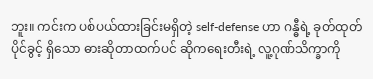ဘူး။ ကင်းက ပစ်ပယ်ထားခြင်းမရှိတဲ့ self-defense ဟာ ဂန္ဓီရဲ့ ခုတ်ထုတ်ပိုင်ခွင့် ရှိသော ဓားဆိုတာထက်ပင် ဆိုကရေးတီးရဲ့ လူ့ဂုဏ်သိက္ခာကို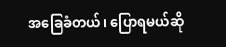အခြေခံတယ်၊ ပြောရမယ်ဆို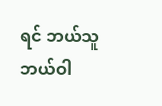ရင် ဘယ်သူ ဘယ်ဝါ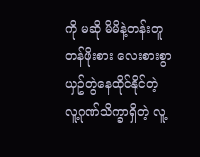ကို မဆို မိမိနဲ့တန်းတူ တန်ဖိုးစား လေးစားစွာ ယှဥ်တွဲနေထိုင်နိုင်တဲ့ လူ့ဂုဏ်သိက္ခာရှိတဲ့ လူ့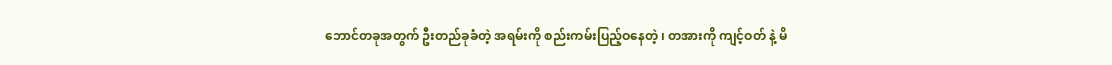ဘောင်တခုအတွက် ဦးတည်ခုခံတဲ့ အရမ်းကို စည်းကမ်းပြည့်ဝနေတဲ့ ၊ တအားကို ကျင့်ဝတ် နဲ့ မိ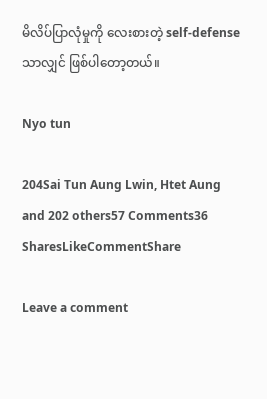မိလိပ်ပြာလုံမှုကို လေးစားတဲ့ self-defense သာလျှင် ဖြစ်ပါတော့တယ်။

Nyo tun

204Sai Tun Aung Lwin, Htet Aung and 202 others57 Comments36 SharesLikeCommentShare

Leave a comment